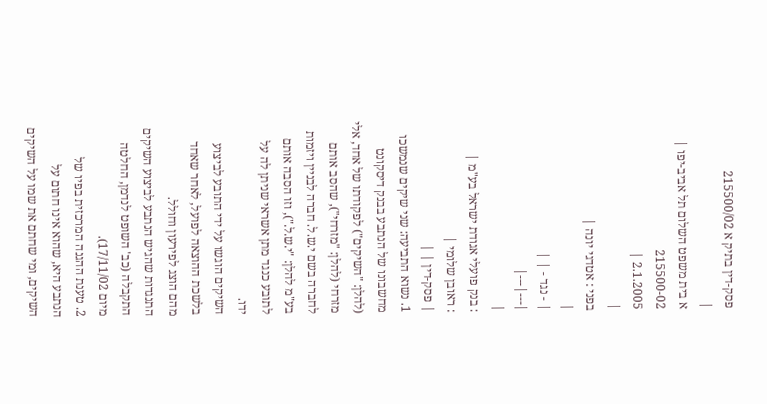פסק-דין בתיק א 215500/02
|
א בית משפט השלום תל אביב-יפו |
215500-02
2.1.2005 |
|
בפני : אטדגי יונה |
|
| - נגד - | |
|---|---|
|
: בנק פועלי אגודת ישראל בע"מ |
: ראובן שלומי |
| פסק-דין | |
1. נשוא התביעה: שני שיקים שנמשכו מחשבונו של הנתבע בבנק דיסקונט (להלן: "השיקים") לפקודתו של אחד, אלי מזרחי (להלן: "מזרחי"), שהסב אותם לחברה בשם י.ש.ל. חברה לבניין ויזמות בע"מ להלן: "י.ש.ל."), וזו הסבה אותם לתובע כנגד מתן אשראי שניתן לה על ידו.
השיקים הוגשו על ידי התובע לביצוע בלשכת ההוצאה לפועל, לאחר שאחד מהם הוצג לפירעון וחולל.
התנגדות שהגיש הנתבע לביצוע השיקים התקבלה (כב' השופט לנדמן, החלטה מיום 17/11/02).
2. טענת ההגנה המרכזית בפיו של הנתבע היא, שהוא אינו חתום על השיקים, ומי שחתם את שמו על השיקים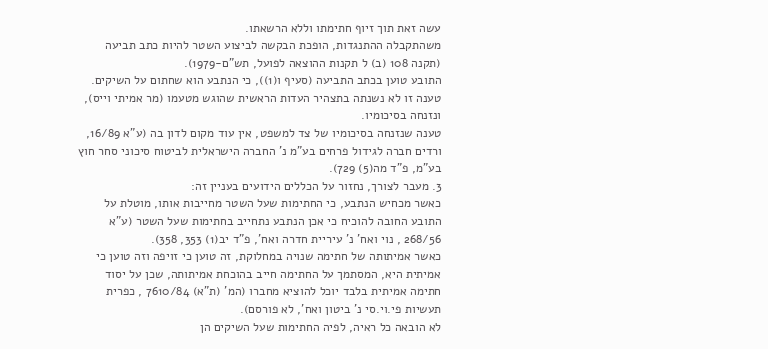עשה זאת תוך זיוף חתימתו וללא הרשאתו.
משהתקבלה ההתנגדות, הופכת הבקשה לביצוע השטר להיות כתב תביעה (תקנה 108 (ב) ל תקנות ההוצאה לפועל, תש"ם-1979).
התובע טוען בכתב התביעה (סעיף ו(1)), כי הנתבע הוא שחתום על השיקים.
טענה זו לא נשנתה בתצהיר העדות הראשית שהוגש מטעמו (מר אמיתי וייס), ונזנחה בסיכומיו.
טענה שנזנחה בסיכומיו של צד למשפט, אין עוד מקום לדון בה (ע"א 16/89, ורדים חברה לגידול פרחים בע"מ נ' החברה הישראלית לביטוח סיכוני סחר חוץ בע"מ, פ"ד מה(5) 729).
3. מעבר לצורך, נחזור על הכללים הידועים בעניין זה:
כאשר מכחיש הנתבע, כי החתימות שעל השטר מחייבות אותו, מוטלת על התובע החובה להוכיח כי אכן הנתבע נתחייב בחתימות שעל השטר (ע"א 268/56 , נוי ואח' נ' עיריית חדרה ואח', פ"ד יב(1) 353, 358).
כאשר אמיתותה של חתימה שנויה במחלוקת, זה טוען כי זויפה וזה טוען כי אמיתית היא, המסתמך על החתימה חייב בהוכחת אמיתותה, שכן על יסוד חתימה אמיתית בלבד יוכל להוציא מחברו (המ' (ת"א) 7610/84 , כפרית תעשיות פי.וי.סי נ' ביטון ואח', לא פורסם).
לא הובאה כל ראיה, לפיה החתימות שעל השיקים הן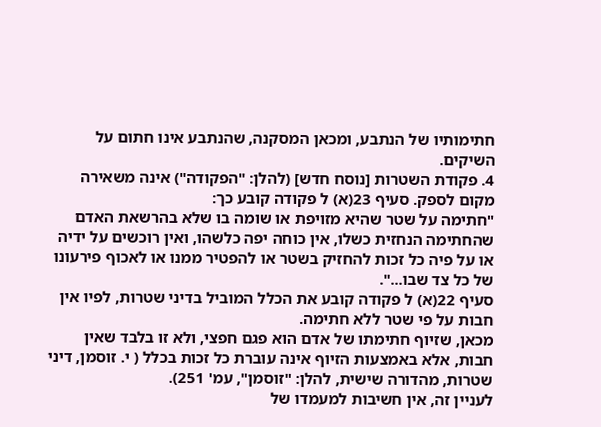חתימותיו של הנתבע, ומכאן המסקנה, שהנתבע אינו חתום על השיקים.
4. פקודת השטרות [נוסח חדש] (להלן: "הפקודה") אינה משאירה מקום לספק. סעיף 23(א) ל פקודה קובע כך:
"חתימה על שטר שהיא מזויפת או שומה בו שלא בהרשאת האדם שהחתימה הנחזית כשלו, אין כוחה יפה כלשהו, ואין רוכשים על ידיה או על פיה כל זכות להחזיק בשטר או להפטיר ממנו או לאכוף פירעונו של כל צד שבו...".
סעיף 22(א) ל פקודה קובע את הכלל המוביל בדיני שטרות, לפיו אין חבות על פי שטר ללא חתימה.
מכאן, שזיוף חתימתו של אדם הוא פגם חפצי, ולא זו בלבד שאין חבות, אלא באמצעות הזיוף אינה עוברת כל זכות בכלל ( י. זוסמן, דיני שטרות, מהדורה שישית, להלן: "זוסמן", עמ' 251).
לעניין זה, אין חשיבות למעמדו של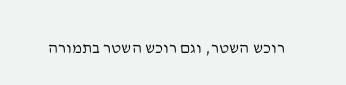רוכש השטר, וגם רוכש השטר בתמורה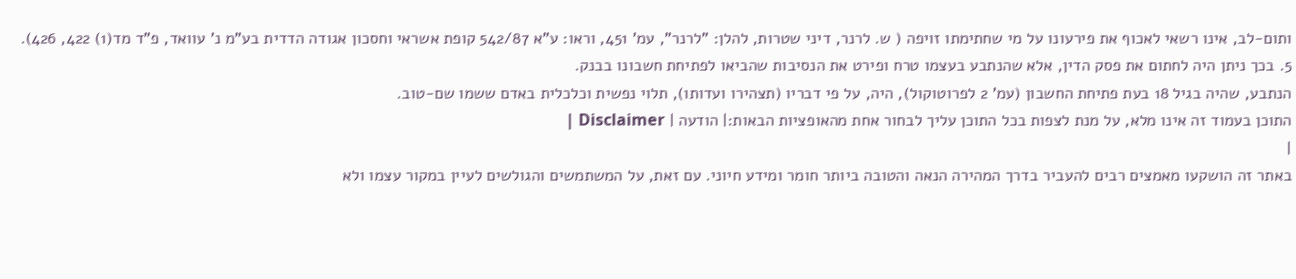ותום-לב, אינו רשאי לאכוף את פירעונו על מי שחתימתו זויפה ( ש. לרנר, דיני שטרות, להלן: "לרנר", עמ' 451, וראו: ע"א 542/87 קופת אשראי וחסכון אגודה הדדית בע"מ נ' עוואד, פ"ד מד(1) 422, 426).
5. בכך ניתן היה לחתום את פסק הדין, אלא שהנתבע בעצמו טרח ופירט את הנסיבות שהביאו לפתיחת חשבונו בבנק.
הנתבע, שהיה בגיל 18 בעת פתיחת החשבון (עמ' 2 לפרוטוקול), היה, על פי דבריו (תצהירו ועדותו), תלוי נפשית וכלכלית באדם ששמו שם-טוב.
התוכן בעמוד זה אינו מלא, על מנת לצפות בכל התוכן עליך לבחור אחת מהאופציות הבאות:| הודעה | Disclaimer |
|
באתר זה הושקעו מאמצים רבים להעביר בדרך המהירה הנאה והטובה ביותר חומר ומידע חיוני. עם זאת, על המשתמשים והגולשים לעיין במקור עצמו ולא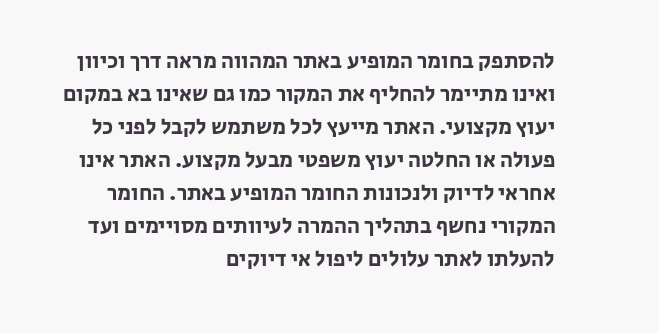להסתפק בחומר המופיע באתר המהווה מראה דרך וכיוון ואינו מתיימר להחליף את המקור כמו גם שאינו בא במקום יעוץ מקצועי. האתר מייעץ לכל משתמש לקבל לפני כל פעולה או החלטה יעוץ משפטי מבעל מקצוע. האתר אינו אחראי לדיוק ולנכונות החומר המופיע באתר. החומר המקורי נחשף בתהליך ההמרה לעיוותים מסויימים ועד להעלתו לאתר עלולים ליפול אי דיוקים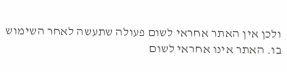ולכן אין האתר אחראי לשום פעולה שתעשה לאחר השימוש בו. האתר אינו אחראי לשום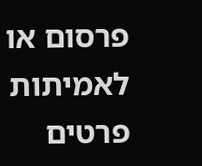פרסום או לאמיתות פרטים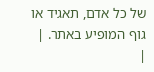של כל אדם, תאגיד או גוף המופיע באתר. |
|